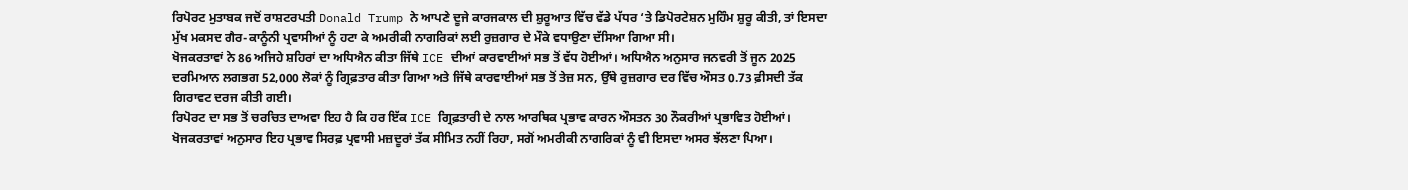ਰਿਪੋਰਟ ਮੁਤਾਬਕ ਜਦੋਂ ਰਾਸ਼ਟਰਪਤੀ Donald Trump ਨੇ ਆਪਣੇ ਦੂਜੇ ਕਾਰਜਕਾਲ ਦੀ ਸ਼ੁਰੂਆਤ ਵਿੱਚ ਵੱਡੇ ਪੱਧਰ ‘ਤੇ ਡਿਪੋਰਟੇਸ਼ਨ ਮੁਹਿੰਮ ਸ਼ੁਰੂ ਕੀਤੀ, ਤਾਂ ਇਸਦਾ ਮੁੱਖ ਮਕਸਦ ਗੈਰ-ਕਾਨੂੰਨੀ ਪ੍ਰਵਾਸੀਆਂ ਨੂੰ ਹਟਾ ਕੇ ਅਮਰੀਕੀ ਨਾਗਰਿਕਾਂ ਲਈ ਰੁਜ਼ਗਾਰ ਦੇ ਮੌਕੇ ਵਧਾਉਣਾ ਦੱਸਿਆ ਗਿਆ ਸੀ।
ਖੋਜਕਰਤਾਵਾਂ ਨੇ 86 ਅਜਿਹੇ ਸ਼ਹਿਰਾਂ ਦਾ ਅਧਿਐਨ ਕੀਤਾ ਜਿੱਥੇ ICE ਦੀਆਂ ਕਾਰਵਾਈਆਂ ਸਭ ਤੋਂ ਵੱਧ ਹੋਈਆਂ। ਅਧਿਐਨ ਅਨੁਸਾਰ ਜਨਵਰੀ ਤੋਂ ਜੂਨ 2025 ਦਰਮਿਆਨ ਲਗਭਗ 52,000 ਲੋਕਾਂ ਨੂੰ ਗ੍ਰਿਫ਼ਤਾਰ ਕੀਤਾ ਗਿਆ ਅਤੇ ਜਿੱਥੇ ਕਾਰਵਾਈਆਂ ਸਭ ਤੋਂ ਤੇਜ਼ ਸਨ, ਉੱਥੇ ਰੁਜ਼ਗਾਰ ਦਰ ਵਿੱਚ ਔਸਤ 0.73 ਫ਼ੀਸਦੀ ਤੱਕ ਗਿਰਾਵਟ ਦਰਜ ਕੀਤੀ ਗਈ।
ਰਿਪੋਰਟ ਦਾ ਸਭ ਤੋਂ ਚਰਚਿਤ ਦਾਅਵਾ ਇਹ ਹੈ ਕਿ ਹਰ ਇੱਕ ICE ਗ੍ਰਿਫ਼ਤਾਰੀ ਦੇ ਨਾਲ ਆਰਥਿਕ ਪ੍ਰਭਾਵ ਕਾਰਨ ਔਸਤਨ 30 ਨੌਕਰੀਆਂ ਪ੍ਰਭਾਵਿਤ ਹੋਈਆਂ। ਖੋਜਕਰਤਾਵਾਂ ਅਨੁਸਾਰ ਇਹ ਪ੍ਰਭਾਵ ਸਿਰਫ਼ ਪ੍ਰਵਾਸੀ ਮਜ਼ਦੂਰਾਂ ਤੱਕ ਸੀਮਿਤ ਨਹੀਂ ਰਿਹਾ, ਸਗੋਂ ਅਮਰੀਕੀ ਨਾਗਰਿਕਾਂ ਨੂੰ ਵੀ ਇਸਦਾ ਅਸਰ ਝੱਲਣਾ ਪਿਆ।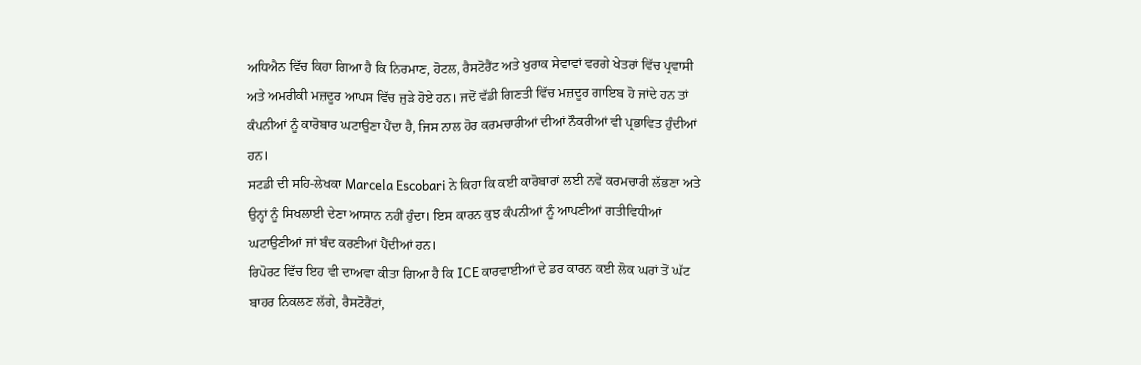ਅਧਿਐਨ ਵਿੱਚ ਕਿਹਾ ਗਿਆ ਹੈ ਕਿ ਨਿਰਮਾਣ, ਹੋਟਲ, ਰੈਸਟੋਰੈਂਟ ਅਤੇ ਖੁਰਾਕ ਸੇਵਾਵਾਂ ਵਰਗੇ ਖੇਤਰਾਂ ਵਿੱਚ ਪ੍ਰਵਾਸੀ ਅਤੇ ਅਮਰੀਕੀ ਮਜ਼ਦੂਰ ਆਪਸ ਵਿੱਚ ਜੁੜੇ ਹੋਏ ਹਨ। ਜਦੋਂ ਵੱਡੀ ਗਿਣਤੀ ਵਿੱਚ ਮਜ਼ਦੂਰ ਗਾਇਬ ਹੋ ਜਾਂਦੇ ਹਨ ਤਾਂ ਕੰਪਨੀਆਂ ਨੂੰ ਕਾਰੋਬਾਰ ਘਟਾਉਣਾ ਪੈਂਦਾ ਹੈ, ਜਿਸ ਨਾਲ ਹੋਰ ਕਰਮਚਾਰੀਆਂ ਦੀਆਂ ਨੌਕਰੀਆਂ ਵੀ ਪ੍ਰਭਾਵਿਤ ਹੁੰਦੀਆਂ ਹਨ।
ਸਟਡੀ ਦੀ ਸਹਿ-ਲੇਖਕਾ Marcela Escobari ਨੇ ਕਿਹਾ ਕਿ ਕਈ ਕਾਰੋਬਾਰਾਂ ਲਈ ਨਵੇਂ ਕਰਮਚਾਰੀ ਲੱਭਣਾ ਅਤੇ ਉਨ੍ਹਾਂ ਨੂੰ ਸਿਖਲਾਈ ਦੇਣਾ ਆਸਾਨ ਨਹੀਂ ਹੁੰਦਾ। ਇਸ ਕਾਰਨ ਕੁਝ ਕੰਪਨੀਆਂ ਨੂੰ ਆਪਣੀਆਂ ਗਤੀਵਿਧੀਆਂ ਘਟਾਉਣੀਆਂ ਜਾਂ ਬੰਦ ਕਰਣੀਆਂ ਪੈਂਦੀਆਂ ਹਨ।
ਰਿਪੋਰਟ ਵਿੱਚ ਇਹ ਵੀ ਦਾਅਵਾ ਕੀਤਾ ਗਿਆ ਹੈ ਕਿ ICE ਕਾਰਵਾਈਆਂ ਦੇ ਡਰ ਕਾਰਨ ਕਈ ਲੋਕ ਘਰਾਂ ਤੋਂ ਘੱਟ ਬਾਹਰ ਨਿਕਲਣ ਲੱਗੇ, ਰੈਸਟੋਰੈਂਟਾਂ,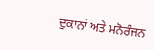ਦੁਕਾਨਾਂ ਅਤੇ ਮਨੋਰੰਜਨ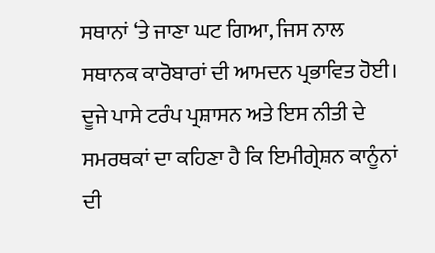ਸਥਾਨਾਂ ‘ਤੇ ਜਾਣਾ ਘਟ ਗਿਆ, ਜਿਸ ਨਾਲ ਸਥਾਨਕ ਕਾਰੋਬਾਰਾਂ ਦੀ ਆਮਦਨ ਪ੍ਰਭਾਵਿਤ ਹੋਈ।
ਦੂਜੇ ਪਾਸੇ ਟਰੰਪ ਪ੍ਰਸ਼ਾਸਨ ਅਤੇ ਇਸ ਨੀਤੀ ਦੇ ਸਮਰਥਕਾਂ ਦਾ ਕਹਿਣਾ ਹੈ ਕਿ ਇਮੀਗ੍ਰੇਸ਼ਨ ਕਾਨੂੰਨਾਂ ਦੀ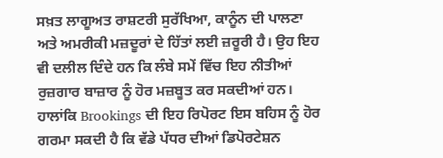ਸਖ਼ਤ ਲਾਗੂਅਤ ਰਾਸ਼ਟਰੀ ਸੁਰੱਖਿਆ, ਕਾਨੂੰਨ ਦੀ ਪਾਲਣਾ ਅਤੇ ਅਮਰੀਕੀ ਮਜ਼ਦੂਰਾਂ ਦੇ ਹਿੱਤਾਂ ਲਈ ਜ਼ਰੂਰੀ ਹੈ। ਉਹ ਇਹ ਵੀ ਦਲੀਲ ਦਿੰਦੇ ਹਨ ਕਿ ਲੰਬੇ ਸਮੇਂ ਵਿੱਚ ਇਹ ਨੀਤੀਆਂ ਰੁਜ਼ਗਾਰ ਬਾਜ਼ਾਰ ਨੂੰ ਹੋਰ ਮਜ਼ਬੂਤ ਕਰ ਸਕਦੀਆਂ ਹਨ।
ਹਾਲਾਂਕਿ Brookings ਦੀ ਇਹ ਰਿਪੋਰਟ ਇਸ ਬਹਿਸ ਨੂੰ ਹੋਰ ਗਰਮਾ ਸਕਦੀ ਹੈ ਕਿ ਵੱਡੇ ਪੱਧਰ ਦੀਆਂ ਡਿਪੋਰਟੇਸ਼ਨ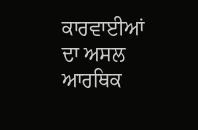ਕਾਰਵਾਈਆਂ ਦਾ ਅਸਲ ਆਰਥਿਕ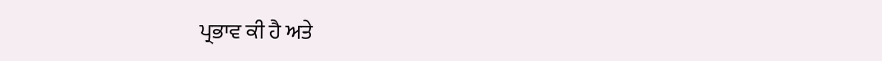ਪ੍ਰਭਾਵ ਕੀ ਹੈ ਅਤੇ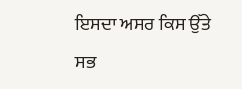ਇਸਦਾ ਅਸਰ ਕਿਸ ਉੱਤੇ ਸਭ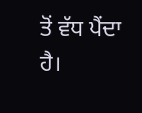ਤੋਂ ਵੱਧ ਪੈਂਦਾ ਹੈ।